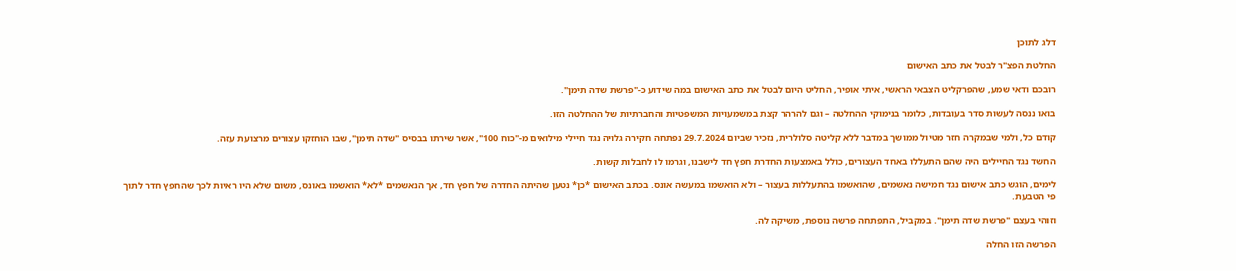דלג לתוכן

החלטת הפצ"ר לבטל את כתב האישום

רובכם ודאי שמע, שהפרקליט הצבאי הראשי, איתי אופיר, החליט היום לבטל את כתב האישום במה שידוע כ-"פרשת שדה תימן".

בואו ננסה לעשות סדר בעובדות, כלומר בנימוקי ההחלטה – וגם להרהר קצת במשמעויות המשפטיות והחברתיות של ההחלטה הזו.

קודם כל, ולמי שבמקרה חזר מטיול ממושך במדבר ללא קליטה סלולרית, נזכיר שביום 29.7.2024 נפתחה חקירה גלויה נגד חיילי מילואים מ-"כוח 100", אשר שירתו בבסיס "שדה תימן", שבו הוחזקו עצורים מרצועת עזה.

החשד נגד החיילים היה שהם התעללו באחד העצורים, כולל באמצעות החדרת חפץ חד לישבנו, וגרמו לו לחבלות קשות.

לימים, הוגש כתב אישום נגד חמישה נאשמים, שהואשמו בהתעללות בעצור – ולא הואשמו במעשה אונס. בכתב האישום *כן* נטען שהיתה החדרה של חפץ חד, אך הנאשמים *לא* הואשמו באונס, משום שלא היו ראיות לכך שהחפץ חדר לתוך פי הטבעת.

וזוהי בעצם "פרשת שדה תימן". במקביל, התפתחה פרשה נוספת, משיקה לה.

הפרשה הזו החלה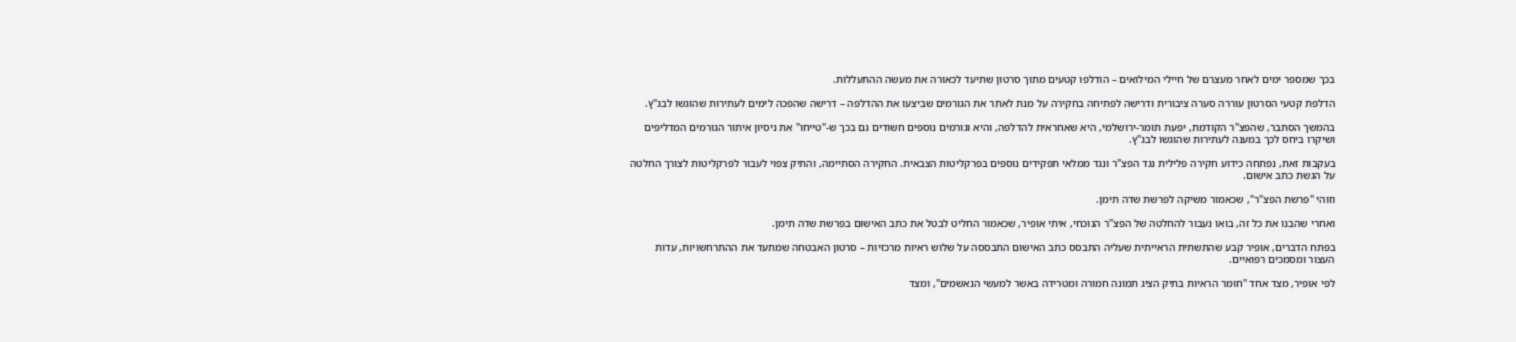בכך שמספר ימים לאחר מעצרם של חיילי המילואים – הודלפו קטעים מתוך סרטון שתיעד לכאורה את מעשה ההתעללות.

הדלפת קטעי הסרטון עוררה סערה ציבורית ודרישה לפתיחה בחקירה על מנת לאתר את הגורמים שביצעו את ההדלפה – דרישה שהפכה לימים לעתירות שהוגשו לבג"ץ.

בהמשך הסתבר, שהפצ"ר הקודמת, יפעת תומר-ירושלמי, היא שאחראית להדלפה, והיא וגורמים נוספים חשודים גם בכך ש-"טייחו" את ניסיון איתור הגורמים המדליפים ושיקרו ביחס לכך במענה לעתירות שהוגשו לבג"ץ.

בעקבות זאת, נפתחה כידוע חקירה פלילית נגד הפצ"ר ונגד ממלאי תפקידים נוספים בפרקליטות הצבאית. החקירה הסתיימה, והתיק צפוי לעבור לפרקליטות לצורך החלטה על הגשת כתב אישום.

וזוהי "פרשת הפצ"ר", שכאמור משיקה לפרשת שדה תימן.

ואחרי שהבנו את כל זה, בואו נעבור להחלטה של הפצ"ר הנוכחי, איתי אופיר, שכאמור החליט לבטל את כתב האישום בפרשת שדה תימן.

בפתח הדברים, אופיר קבע שהתשתית הראייתית שעליה התבסס כתב האישום התבססה על שלוש ראיות מרכזיות – סרטון האבטחה שמתעד את ההתרחשויות, עדות העצור ומסמכים רפואיים.

לפי אופיר, מצד אחד "חומר הראיות בתיק הציג תמונה חמורה ומטרידה באשר למעשי הנאשמים", ומצד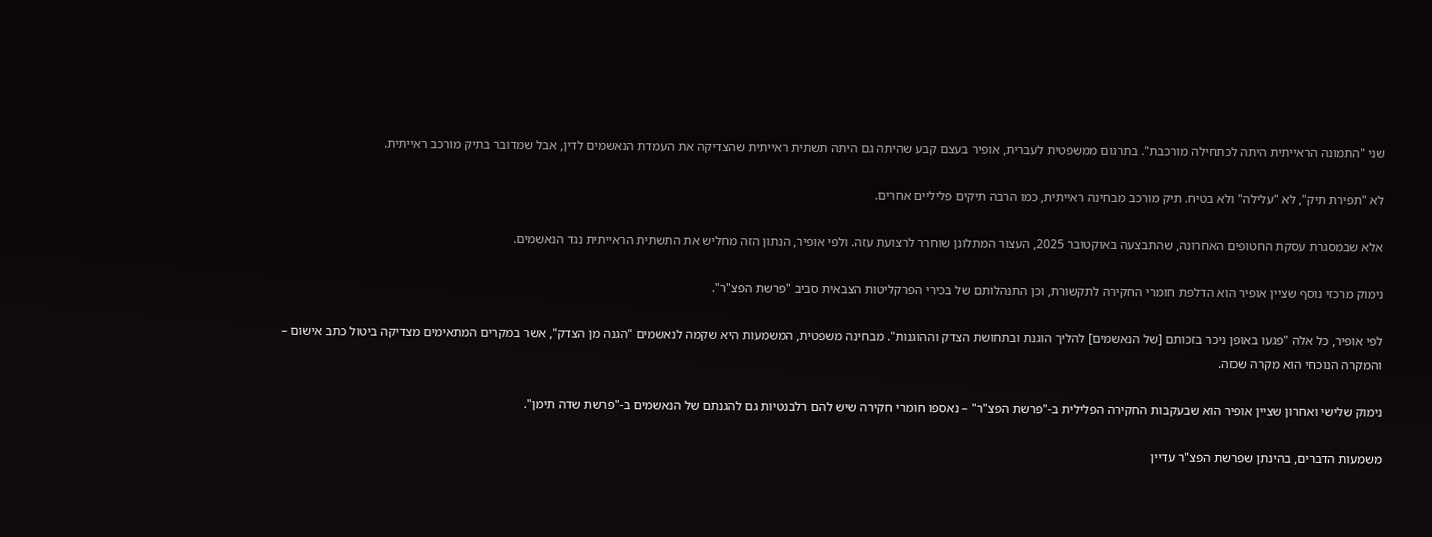שני "התמונה הראייתית היתה לכתחילה מורכבת". בתרגום ממשפטית לעברית, אופיר בעצם קבע שהיתה גם היתה תשתית ראייתית שהצדיקה את העמדת הנאשמים לדין, אבל שמדובר בתיק מורכב ראייתית.

לא "תפירת תיק", לא "עלילה" ולא בטיח. תיק מורכב מבחינה ראייתית, כמו הרבה תיקים פליליים אחרים.

אלא שבמסגרת עסקת החטופים האחרונה, שהתבצעה באוקטובר 2025, העצור המתלונן שוחרר לרצועת עזה. ולפי אופיר, הנתון הזה מחליש את התשתית הראייתית נגד הנאשמים.

נימוק מרכזי נוסף שציין אופיר הוא הדלפת חומרי החקירה לתקשורת, וכן התנהלותם של בכירי הפרקליטות הצבאית סביב "פרשת הפצ"ר".

לפי אופיר, כל אלה "פגעו באופן ניכר בזכותם [של הנאשמים] להליך הוגנת ובתחושת הצדק וההוגנות". מבחינה משפטית, המשמעות היא שקמה לנאשמים "הגנה מן הצדק", אשר במקרים המתאימים מצדיקה ביטול כתב אישום – והמקרה הנוכחי הוא מקרה שכזה.

נימוק שלישי ואחרון שציין אופיר הוא שבעקבות החקירה הפלילית ב-"פרשת הפצ"ר" – נאספו חומרי חקירה שיש להם רלבנטיות גם להגנתם של הנאשמים ב-"פרשת שדה תימן".

משמעות הדברים, בהינתן שפרשת הפצ"ר עדיין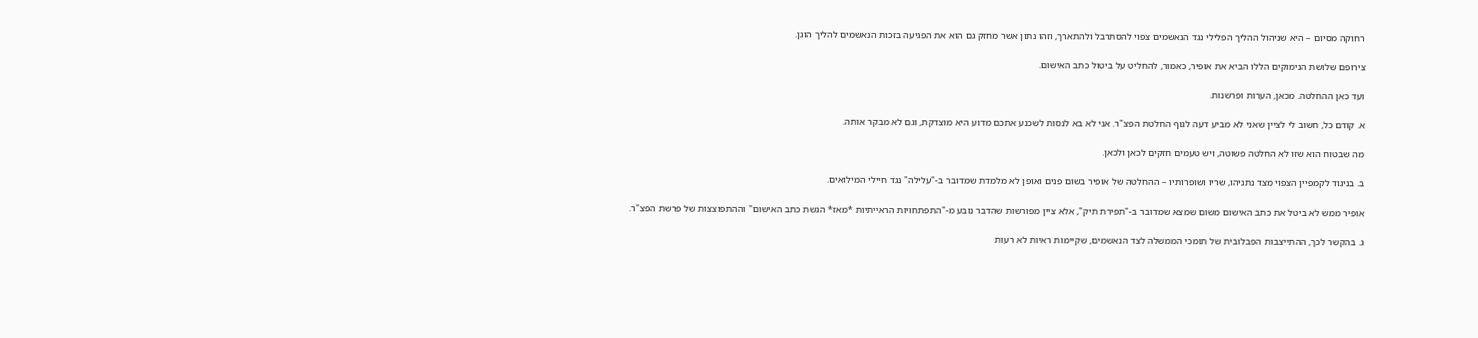רחוקה מסיום – היא שניהול ההליך הפלילי נגד הנאשמים צפוי להסתרבל ולהתארך, וזהו נתון אשר מחזק גם הוא את הפגיעה בזכות הנאשמים להליך הוגן.

צירופם שלושת הנימוקים הללו הביא את אופיר, כאמור, להחליט על ביטול כתב האישום.

ועד כאן ההחלטה. מכאן, הערות ופרשנות.

א. קודם כל, חשוב לי לציין שאני לא מביע דעה לגוף החלטת הפצ"ר. אני לא בא לנסות לשכנע אתכם מדוע היא מוצדקת, וגם לא מבקר אותה.

מה שבטוח הוא שזו לא החלטה פשוטה, ויש טעמים חזקים לכאן ולכאן.

ב. בניגוד לקמפיין הצפוי מצד נתניהו, שריו ושופרותיו – ההחלטה של אופיר בשום פנים ואופן לא מלמדת שמדובר ב-"עלילה" נגד חיילי המילואים.

אופיר ממש לא ביטל את כתב האישום משום שמצא שמדובר ב-"תפירת תיק", אלא ציין מפורשות שהדבר נובע מ-"התפתחויות הראייתיות *מאז* הגשת כתב האישום" וההתפוצצות של פרשת הפצ"ר.

ג. בהקשר לכך, ההתייצבות הפבלובית של תומכי הממשלה לצד הנאשמים, שקיימות ראיות לא רעות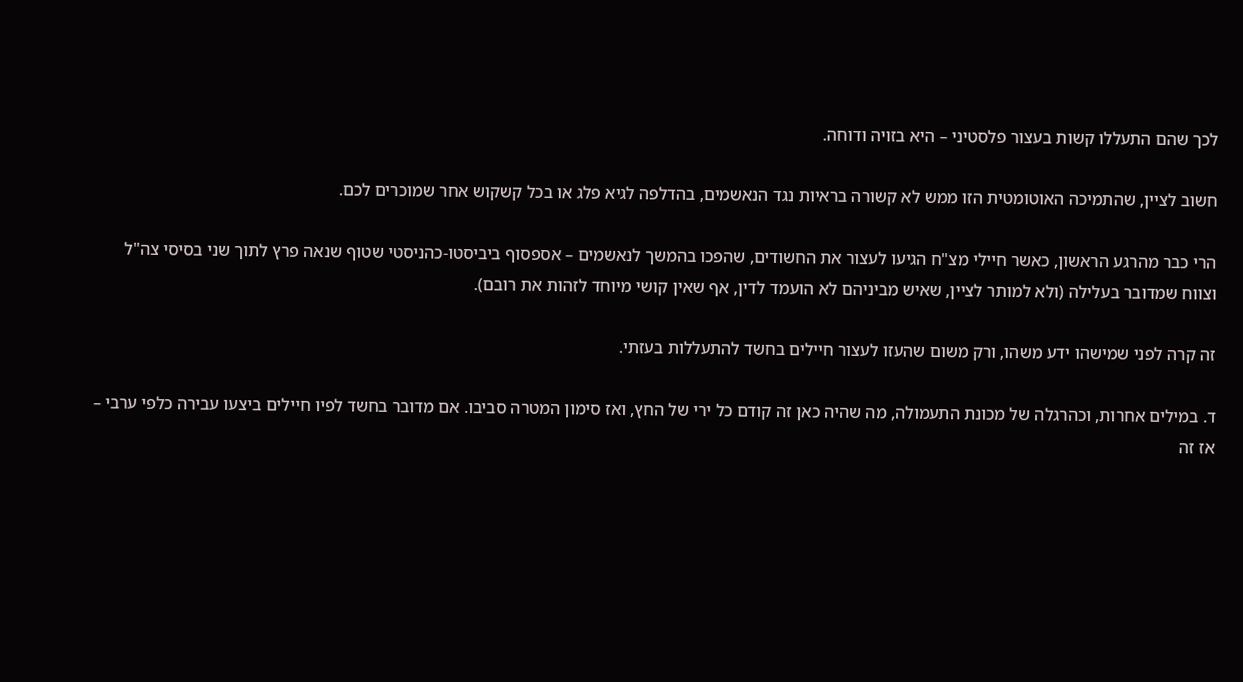לכך שהם התעללו קשות בעצור פלסטיני – היא בזויה ודוחה.

חשוב לציין, שהתמיכה האוטומטית הזו ממש לא קשורה בראיות נגד הנאשמים, בהדלפה לגיא פלג או בכל קשקוש אחר שמוכרים לכם.

הרי כבר מהרגע הראשון, כאשר חיילי מצ"ח הגיעו לעצור את החשודים, שהפכו בהמשך לנאשמים – אספסוף ביביסטו-כהניסטי שטוף שנאה פרץ לתוך שני בסיסי צה"ל וצווח שמדובר בעלילה (ולא למותר לציין, שאיש מביניהם לא הועמד לדין, אף שאין קושי מיוחד לזהות את רובם).

זה קרה לפני שמישהו ידע משהו, ורק משום שהעזו לעצור חיילים בחשד להתעללות בעזתי.

ד. במילים אחרות, וכהרגלה של מכונת התעמולה, מה שהיה כאן זה קודם כל ירי של החץ, ואז סימון המטרה סביבו. אם מדובר בחשד לפיו חיילים ביצעו עבירה כלפי ערבי – אז זה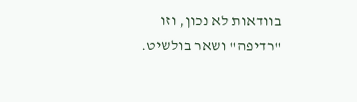בוודאות לא נכון, וזו "רדיפה" ושאר בולשיט.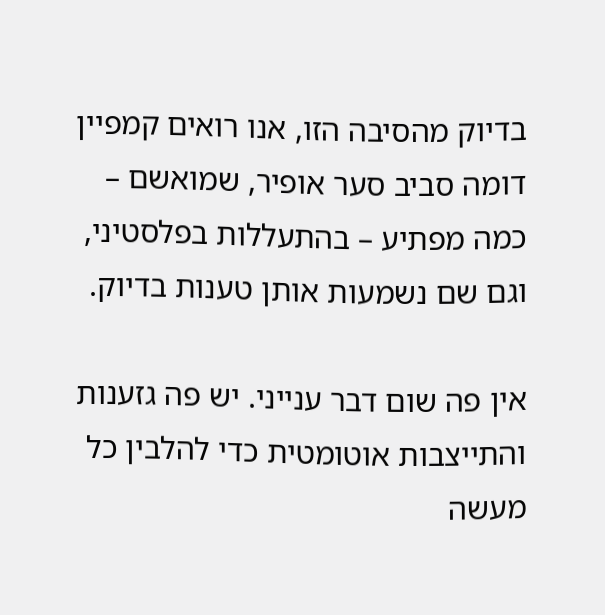בדיוק מהסיבה הזו, אנו רואים קמפיין דומה סביב סער אופיר, שמואשם – כמה מפתיע – בהתעללות בפלסטיני, וגם שם נשמעות אותן טענות בדיוק.

אין פה שום דבר ענייני. יש פה גזענות והתייצבות אוטומטית כדי להלבין כל מעשה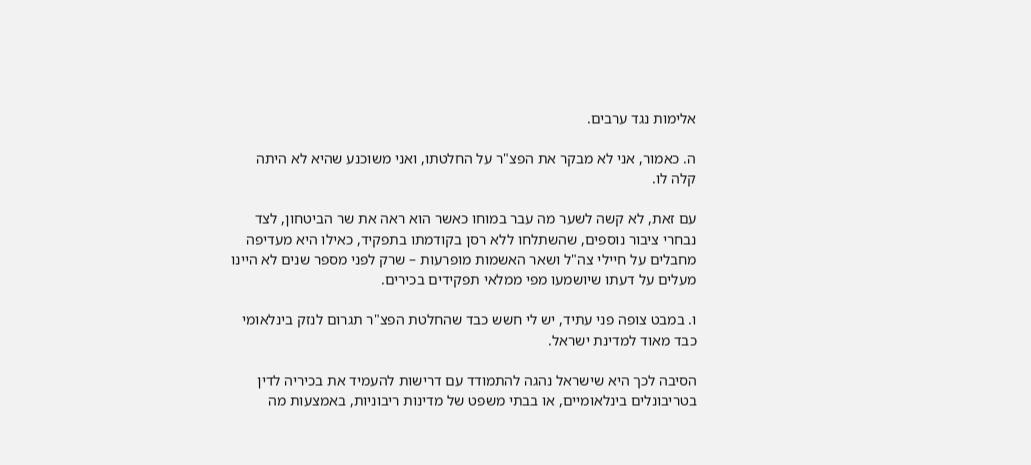אלימות נגד ערבים.

ה. כאמור, אני לא מבקר את הפצ"ר על החלטתו, ואני משוכנע שהיא לא היתה קלה לו.

עם זאת, לא קשה לשער מה עבר במוחו כאשר הוא ראה את שר הביטחון, לצד נבחרי ציבור נוספים, שהשתלחו ללא רסן בקודמתו בתפקיד, כאילו היא מעדיפה מחבלים על חיילי צה"ל ושאר האשמות מופרעות – שרק לפני מספר שנים לא היינו מעלים על דעתו שיושמעו מפי ממלאי תפקידים בכירים.

ו. במבט צופה פני עתיד, יש לי חשש כבד שהחלטת הפצ"ר תגרום לנזק בינלאומי כבד מאוד למדינת ישראל.

הסיבה לכך היא שישראל נהגה להתמודד עם דרישות להעמיד את בכיריה לדין בטריבונלים בינלאומיים, או בבתי משפט של מדינות ריבוניות, באמצעות מה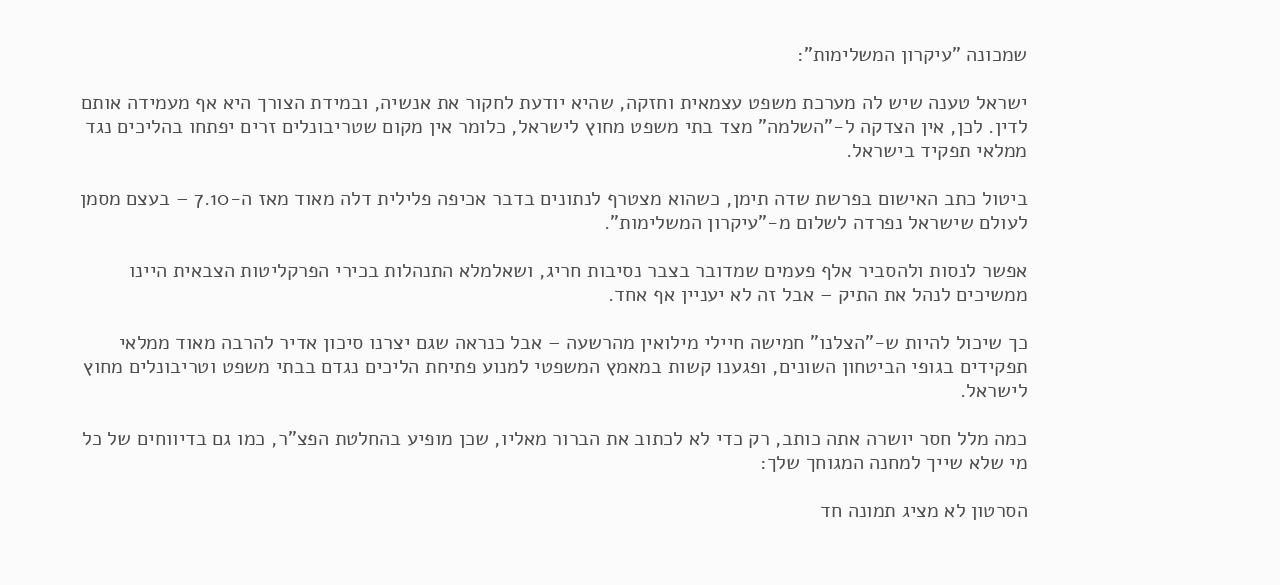שמכונה "עיקרון המשלימות":

ישראל טענה שיש לה מערכת משפט עצמאית וחזקה, שהיא יודעת לחקור את אנשיה, ובמידת הצורך היא אף מעמידה אותם לדין. לכן, אין הצדקה ל-"השלמה" מצד בתי משפט מחוץ לישראל, כלומר אין מקום שטריבונלים זרים יפתחו בהליכים נגד ממלאי תפקיד בישראל.

ביטול כתב האישום בפרשת שדה תימן, כשהוא מצטרף לנתונים בדבר אכיפה פלילית דלה מאוד מאז ה-7.10 – בעצם מסמן לעולם שישראל נפרדה לשלום מ-"עיקרון המשלימות".

אפשר לנסות ולהסביר אלף פעמים שמדובר בצבר נסיבות חריג, ושאלמלא התנהלות בכירי הפרקליטות הצבאית היינו ממשיכים לנהל את התיק – אבל זה לא יעניין אף אחד.

כך שיכול להיות ש-"הצלנו" חמישה חיילי מילואין מהרשעה – אבל כנראה שגם יצרנו סיכון אדיר להרבה מאוד ממלאי תפקידים בגופי הביטחון השונים, ופגענו קשות במאמץ המשפטי למנוע פתיחת הליכים נגדם בבתי משפט וטריבונלים מחוץ לישראל.

כמה מלל חסר יושרה אתה כותב, רק כדי לא לכתוב את הברור מאליו, שכן מופיע בהחלטת הפצ"ר, כמו גם בדיווחים של כל מי שלא שייך למחנה המגוחך שלך:

הסרטון לא מציג תמונה חד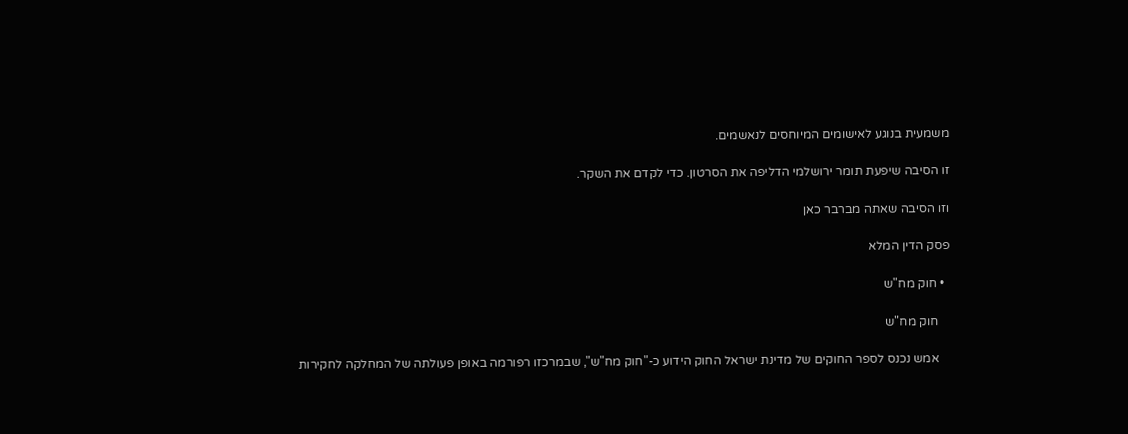משמעית בנוגע לאישומים המיוחסים לנאשמים.

זו הסיבה שיפעת תומר ירושלמי הדליפה את הסרטון. כדי לקדם את השקר.

וזו הסיבה שאתה מברבר כאן

פסק הדין המלא

  • חוק מח"ש

    חוק מח"ש

    אמש נכנס לספר החוקים של מדינת ישראל החוק הידוע כ-"חוק מח"ש", שבמרכזו רפורמה באופן פעולתה של המחלקה לחקירות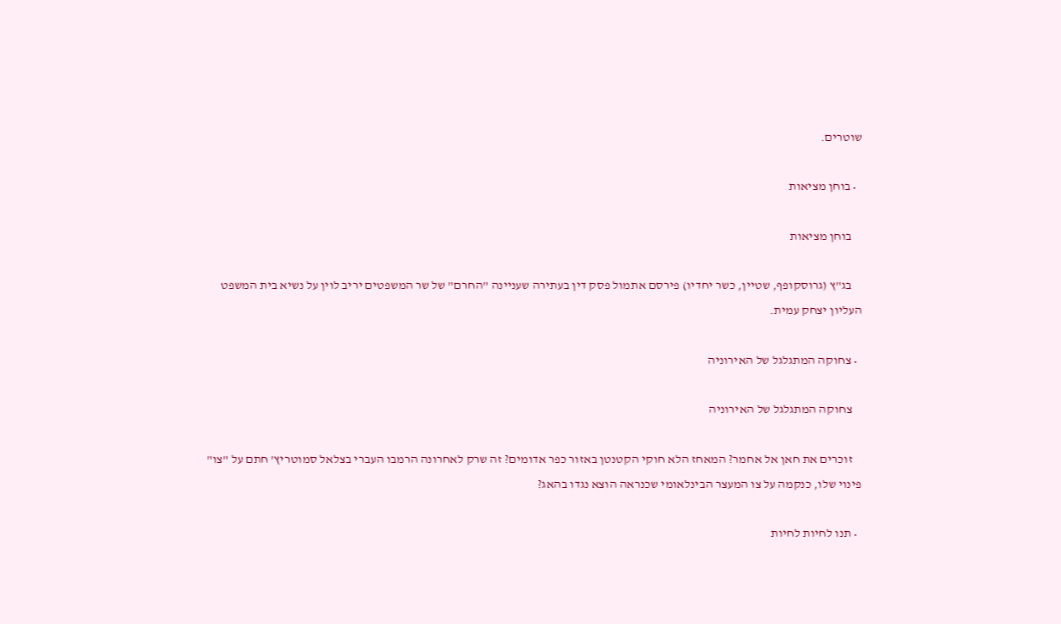שוטרים.

  • בוחן מציאות

    בוחן מציאות

    בג"ץ (גרוסקופף, שטיין, כשר יחדיו) פירסם אתמול פסק דין בעתירה שעניינה "החרם" של שר המשפטים יריב לוין על נשיא בית המשפט העליון יצחק עמית.

  • צחוקה המתגלגל של האירוניה

    צחוקה המתגלגל של האירוניה

    זוכרים את חאן אל אחמר? המאחז הלא חוקי הקטנטן באזור כפר אדומים? זה שרק לאחרונה הרמבו העברי בצלאל סמוטריץ' חתם על "צו" פינוי שלו, כנקמה על צו המעצר הבינלאומי שכנראה הוצא נגדו בהאג?

  • תנו לחיות לחיות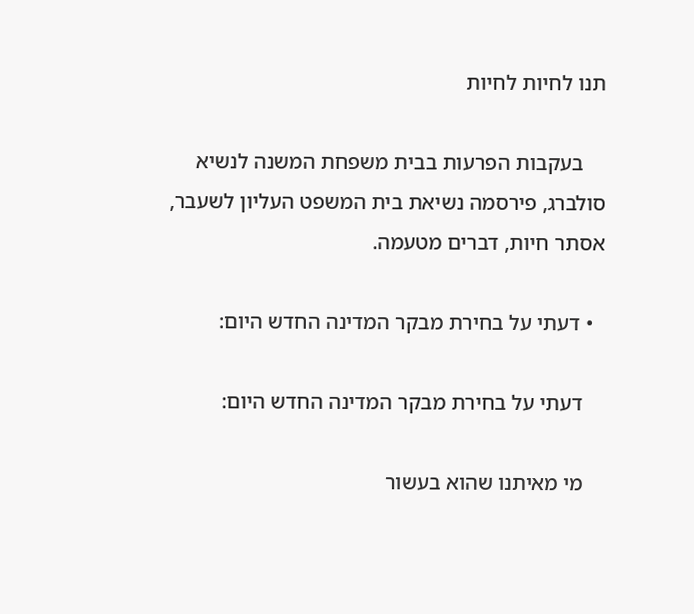תנו לחיות לחיות

    בעקבות הפרעות בבית משפחת המשנה לנשיא סולברג, פירסמה נשיאת בית המשפט העליון לשעבר, אסתר חיות, דברים מטעמה.

  • דעתי על בחירת מבקר המדינה החדש היום:

    דעתי על בחירת מבקר המדינה החדש היום:

    מי מאיתנו שהוא בעשור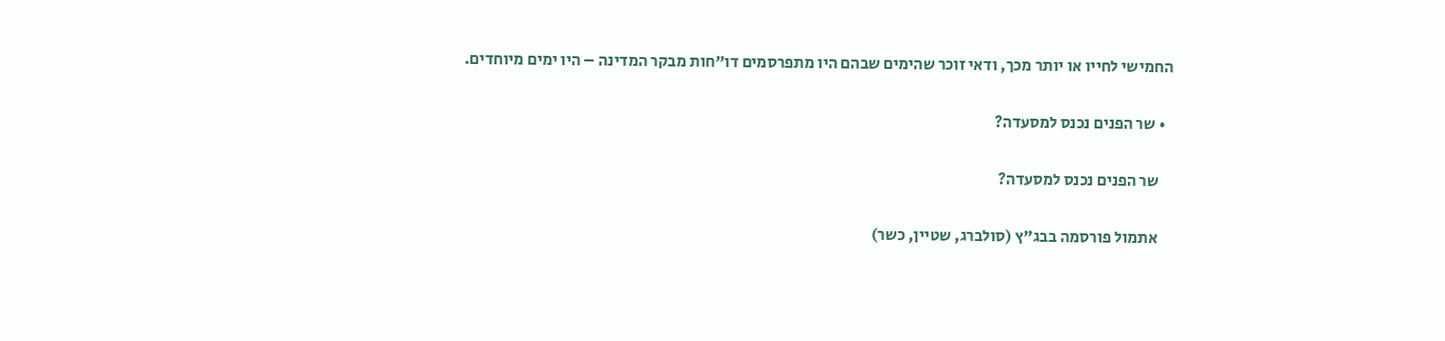החמישי לחייו או יותר מכך, ודאי זוכר שהימים שבהם היו מתפרסמים דו"חות מבקר המדינה – היו ימים מיוחדים.

  • שר הפנים נכנס למסעדה?

    שר הפנים נכנס למסעדה?

    אתמול פורסמה בבג"ץ (סולברג, שטיין, כשר)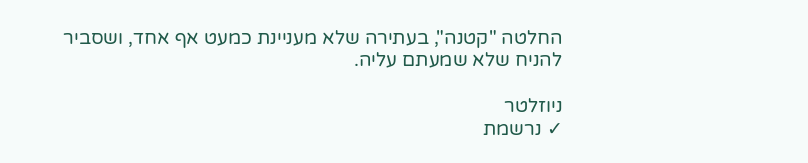החלטה "קטנה", בעתירה שלא מעניינת כמעט אף אחד, ושסביר להניח שלא שמעתם עליה.

ניוזלטר
✓ נרשמת